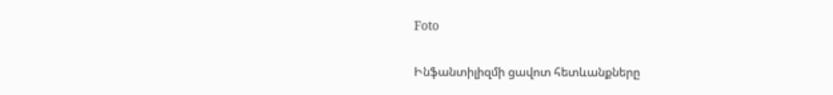Foto

Ինֆանտիլիզմի ցավոտ հետևանքները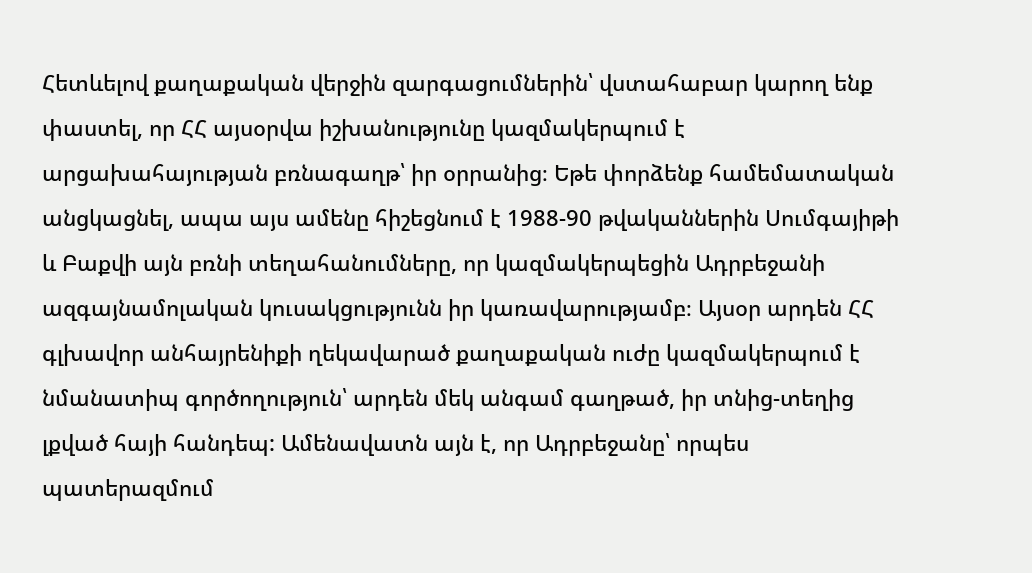Հետևելով քաղաքական վերջին զարգացումներին՝ վստահաբար կարող ենք փաստել, որ ՀՀ այսօրվա իշխանությունը կազմակերպում է արցախահայության բռնագաղթ՝ իր օրրանից։ Եթե փորձենք համեմատական անցկացնել, ապա այս ամենը հիշեցնում է 1988-90 թվականներին Սումգայիթի և Բաքվի այն բռնի տեղահանումները, որ կազմակերպեցին Ադրբեջանի ազգայնամոլական կուսակցությունն իր կառավարությամբ։ Այսօր արդեն ՀՀ գլխավոր անհայրենիքի ղեկավարած քաղաքական ուժը կազմակերպում է նմանատիպ գործողություն՝ արդեն մեկ անգամ գաղթած, իր տնից-տեղից լքված հայի հանդեպ: Ամենավատն այն է, որ Ադրբեջանը՝ որպես պատերազմում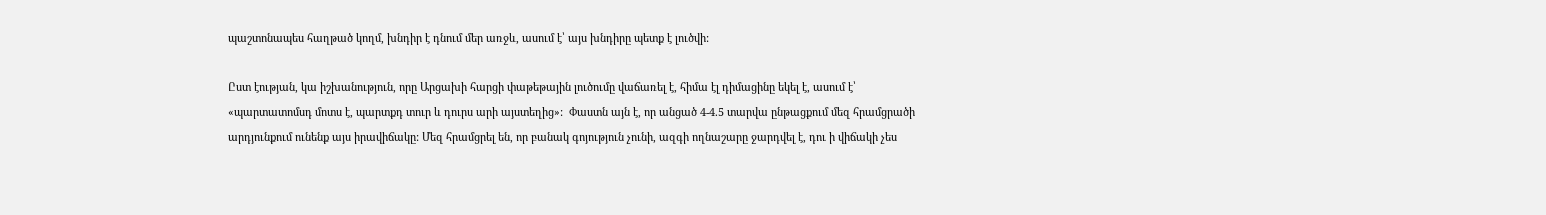պաշտոնապես հաղթած կողմ, խնդիր է դնում մեր առջև, ասում է՝ այս խնդիրը պետք է լուծվի:

Ըստ էության, կա իշխանություն, որը Արցախի հարցի փաթեթային լուծումը վաճառել է, հիմա էլ դիմացինը եկել է, ասում է՝ «պարտատոմսդ մոտս է, պարտքդ տուր և դուրս արի այստեղից»:  Փաստն այն է, որ անցած 4-4.5 տարվա ընթացքում մեզ հրամցրածի արդյունքում ունենք այս իրավիճակը: Մեզ հրամցրել են, որ բանակ գոյություն չունի, ազգի ողնաշարը ջարդվել է, դու ի վիճակի չես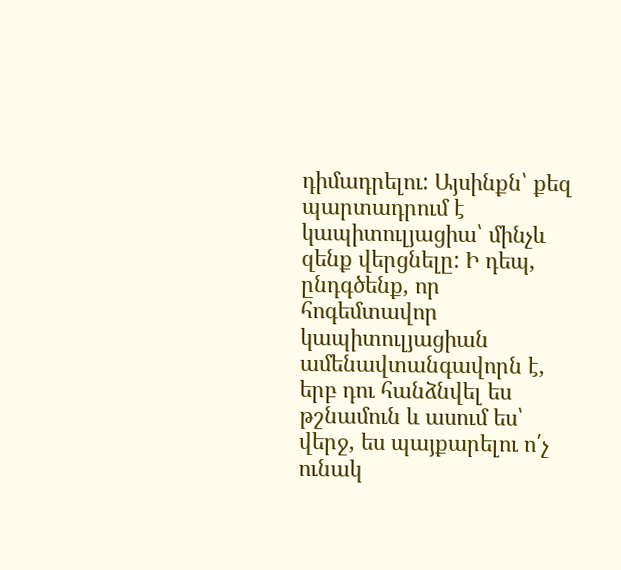դիմադրելու: Այսինքն՝ քեզ պարտադրում է կապիտուլյացիա՝ մինչև զենք վերցնելը: Ի դեպ, ընդգծենք, որ հոգեմտավոր կապիտուլյացիան ամենավտանգավորն է, երբ դու հանձնվել ես թշնամուն և ասում ես՝ վերջ, ես պայքարելու ո՛չ ունակ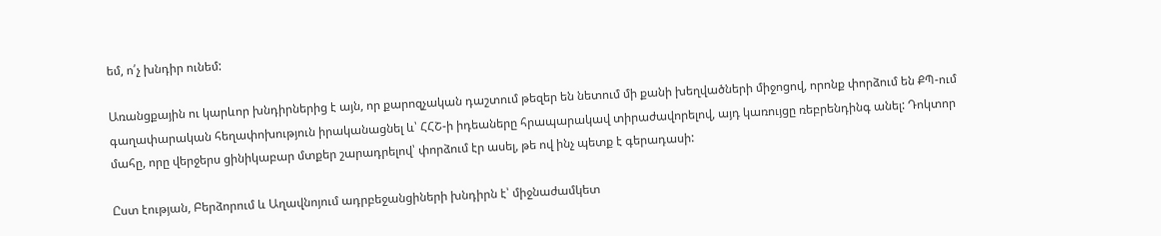եմ, ո՛չ խնդիր ունեմ:

Առանցքային ու կարևոր խնդիրներից է այն, որ քարոզչական դաշտում թեզեր են նետում մի քանի խեղվածների միջոցով, որոնք փորձում են ՔՊ-ում գաղափարական հեղափոխություն իրականացնել և՝ ՀՀՇ-ի իդեաները հրապարակավ տիրաժավորելով, այդ կառույցը ռեբրենդինգ անել: Դոկտոր մահը, որը վերջերս ցինիկաբար մտքեր շարադրելով՝ փորձում էր ասել, թե ով ինչ պետք է գերադասի:

Ըստ էության, Բերձորում և Աղավնոյում ադրբեջանցիների խնդիրն է՝ միջնաժամկետ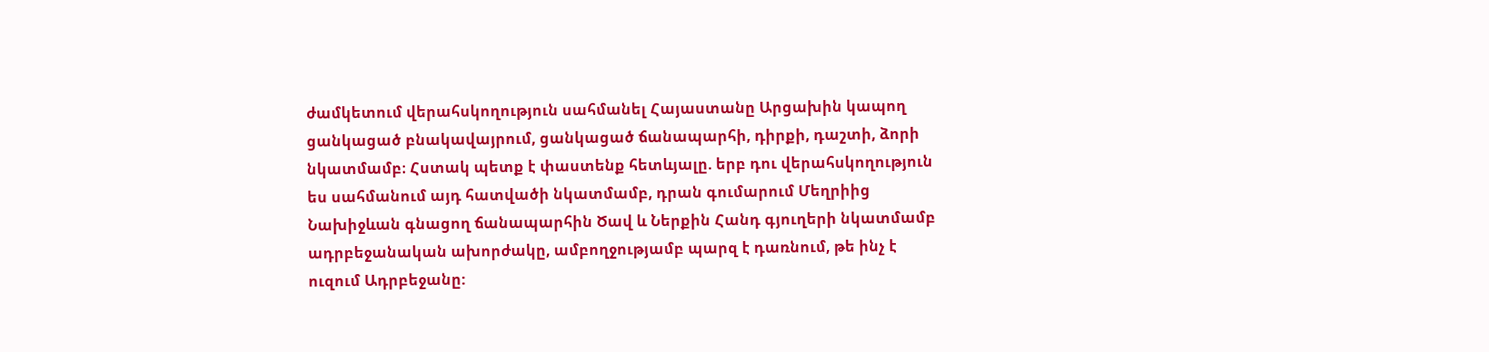ժամկետում վերահսկողություն սահմանել Հայաստանը Արցախին կապող ցանկացած բնակավայրում, ցանկացած ճանապարհի, դիրքի, դաշտի, ձորի նկատմամբ։ Հստակ պետք է փաստենք հետևյալը. երբ դու վերահսկողություն ես սահմանում այդ հատվածի նկատմամբ, դրան գումարում Մեղրիից Նախիջևան գնացող ճանապարհին Ծավ և Ներքին Հանդ գյուղերի նկատմամբ ադրբեջանական ախորժակը, ամբողջությամբ պարզ է դառնում, թե ինչ է ուզում Ադրբեջանը: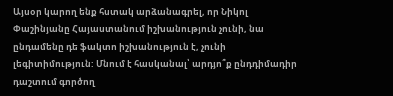Այսօր կարող ենք հստակ արձանագրել, որ Նիկոլ Փաշինյանը Հայաստանում իշխանություն չունի, նա ընդամենը դե ֆակտո իշխանություն է, չունի լեգիտիմություն: Մնում է հասկանալ՝ արդյո՞ք ընդդիմադիր դաշտում գործող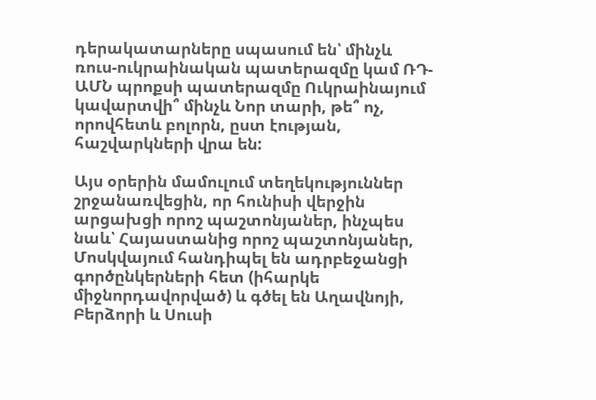դերակատարները սպասում են՝ մինչև ռուս-ուկրաինական պատերազմը կամ ՌԴ-ԱՄՆ պրոքսի պատերազմը Ուկրաինայում կավարտվի՞ մինչև Նոր տարի, թե՞ ոչ, որովհետև բոլորն, ըստ էության, հաշվարկների վրա են:

Այս օրերին մամուլում տեղեկություններ շրջանառվեցին, որ հունիսի վերջին արցախցի որոշ պաշտոնյաներ, ինչպես նաև՝ Հայաստանից որոշ պաշտոնյաներ, Մոսկվայում հանդիպել են ադրբեջանցի գործընկերների հետ (իհարկե միջնորդավորված) և գծել են Աղավնոյի, Բերձորի և Սուսի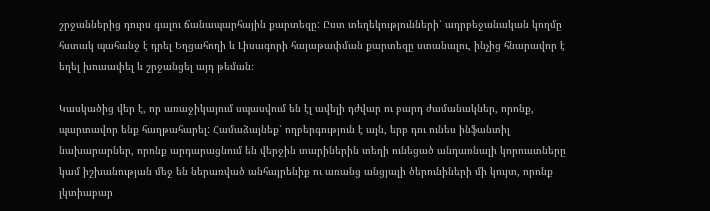շրջաններից դուրս գալու ճանապարհային քարտեզը: Ըստ տեղեկությունների՝ ադրբեջանական կողմը հստակ պահանջ է դրել Եղցահողի և Լիսագորի հայաթափման քարտեզը ստանալու, ինչից հնարավոր է եղել խուսափել և շրջանցել այդ թեման։

Կասկածից վեր է, որ առաջիկայում սպասվում են էլ ավելի դժվար ու բարդ ժամանակներ, որոնք, պարտավոր ենք հաղթահարել: Համաձայնեք՝ ողբերգություն է այն, երբ դու ունես ինֆանտիլ նախարարներ, որոնք արդարացնում են վերջին տարիներին տեղի ունեցած անդառնալի կորուստները կամ իշխանության մեջ են ներառված անհայրենիք ու առանց անցյալի ծերունիների մի կույտ, որոնք լկտիաբար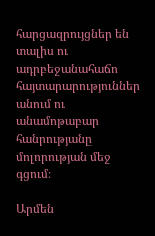հարցազրույցներ են տալիս ու ադրբեջանահաճո հայտարարություններ անում ու անամոթաբար հանրությանը մոլորության մեջ գցում։

Արմեն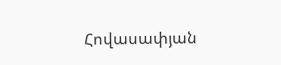Հովասափյան